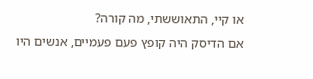או קיי, התאוששתי, מה קורה?
אם הדיסק היה קופץ פעם פעמיים, אנשים היו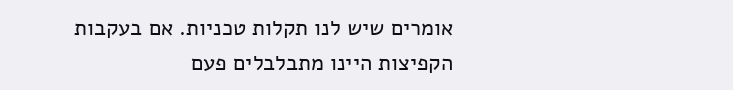אומרים שיש לנו תקלות טכניות. אם בעקבות הקפיצות היינו מתבלבלים פעם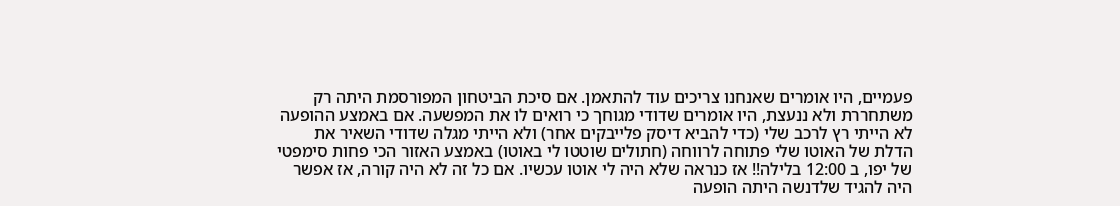פעמיים, היו אומרים שאנחנו צריכים עוד להתאמן. אם סיכת הביטחון המפורסמת היתה רק משתחררת ולא ננעצת, היו אומרים שדודי מגוחך כי רואים לו את המפשעה. אם באמצע ההופעה לא הייתי רץ לרכב שלי (כדי להביא דיסק פלייבקים אחר) ולא הייתי מגלה שדודי השאיר את הדלת של האוטו שלי פתוחה לרווחה (חתולים שוטטו לי באוטו) באמצע האזור הכי פחות סימפטי של יפו, ב 12:00 בלילה!! אז כנראה שלא היה לי אוטו עכשיו. אם כל זה לא היה קורה, אז אפשר היה להגיד שלדנשה היתה הופעה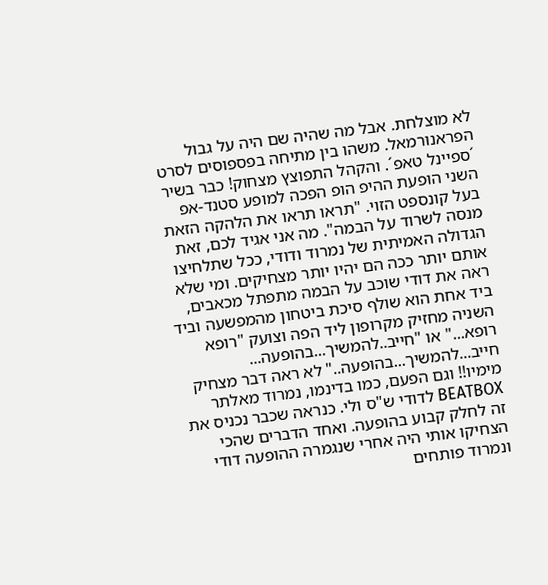לא מוצלחת. אבל מה שהיה שם היה על גבול הפראנורמאל. משהו בין מתיחה בפספוסים לסרט ´ספיינל טאפ´. והקהל התפוצץ מצחוק! כבר בשיר השני הופעת ההיפ הופ הפכה למופע סטנד-אפ בעל קונספט הזוי. "תראו תראו את הלהקה הזאת מנסה לשרוד על הבמה". מה אני אגיד לכם, זאת הגדולה האמיתית של נמרוד ודודי, ככל שתלחיצו אותם יותר ככה הם יהיו יותר מצחיקים. ומי שלא ראה את דודי שוכב על הבמה מתפתל מכאבים, ביד אחת הוא שולף סיכת ביטחון מהמפשעה וביד השניה מחזיק מקרופון ליד הפה וצועק "רופא רופא..." או "חייב..להמשיך...בהופעה... חייב...להמשיך...בהופעה.." לא ראה דבר מצחיק מימיו!! וגם הפעם, כמו בדינמו, נמרוד מאלתר BEATBOX לדודי ש"ס ולי. כנראה שכבר נכניס את זה לחלק קבוע בהופעה. ואחד הדברים שהכי הצחיקו אותי היה אחרי שנגמרה ההופעה דודי ונמרוד פותחים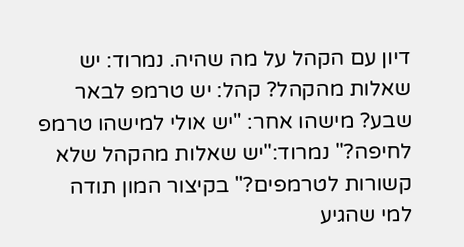דיון עם הקהל על מה שהיה. נמרוד: יש שאלות מהקהל? קהל: יש טרמפ לבאר שבע? מישהו אחר: "יש אולי למישהו טרמפ לחיפה?" נמרוד:"יש שאלות מהקהל שלא קשורות לטרמפים?" בקיצור המון תודה למי שהגיע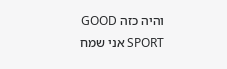והיה כזה GOOD SPORT אני שמח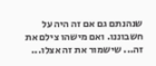שנהנתם גם אם זה היה על חשבוננו. ואם מישהו צילם את זה... שישמור את זה אצלו...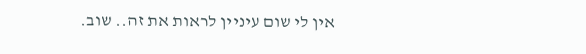אין לי שום עיניין לראות את זה.. שוב.